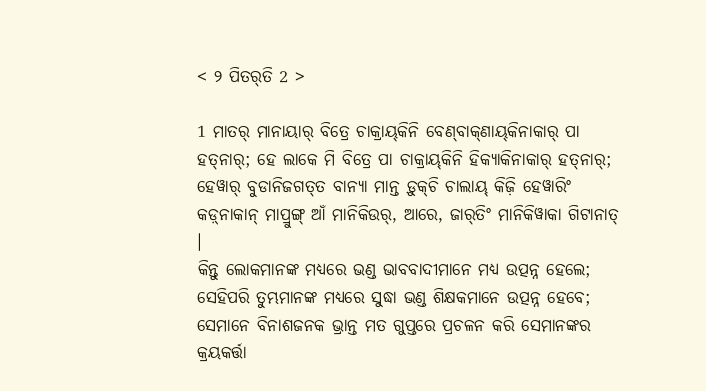< ୨ ପିତର୍‌ତି 2 >

1 ମାତର୍‌ ମାନାୟାର୍‌ ବିତ୍ରେ ଚାକ୍ରାୟ୍‌କିନି ବେଣ୍‌ବାକ୍‌ଣାୟ୍‌କିନାକାର୍‌ ପା ହତ୍‌ନାର୍‌; ହେ ଲାକେ ମି ବିତ୍ରେ ପା ଚାକ୍ରାୟ୍‌କିନି ହିକ୍ୟାକିନାକାର୍‌ ହତ୍‌ନାର୍‌; ହେୱାର୍‌ ବୁଡାନିଜଗତ୍‌ତ ବାନ୍ୟା ମାନ୍ତ ଡ଼ୁକ୍‌ଚି ଚାଲାୟ୍‌ କିଜ଼ି ହେୱାରିଂ କଡ଼୍‌ନାକାନ୍‌ ମାପ୍ରୁଙ୍ଗ୍‌ ଆଁ ମାନିକିଉର୍‌, ଆରେ, ଜାର୍‌ତିଂ ମାନିକିୱାକା ଗିଟାନାତ୍‌ ।
କିନ୍ତୁ ଲୋକମାନଙ୍କ ମଧ୍ୟରେ ଭଣ୍ଡ ଭାବବାଦୀମାନେ ମଧ୍ୟ ଉତ୍ପନ୍ନ ହେଲେ; ସେହିପରି ତୁମ୍ଭମାନଙ୍କ ମଧ୍ୟରେ ସୁଦ୍ଧା ଭଣ୍ଡ ଶିକ୍ଷକମାନେ ଉତ୍ପନ୍ନ ହେବେ; ସେମାନେ ବିନାଶଜନକ ଭ୍ରାନ୍ତ ମତ ଗୁପ୍ତରେ ପ୍ରଚଳନ କରି ସେମାନଙ୍କର କ୍ରୟକର୍ତ୍ତା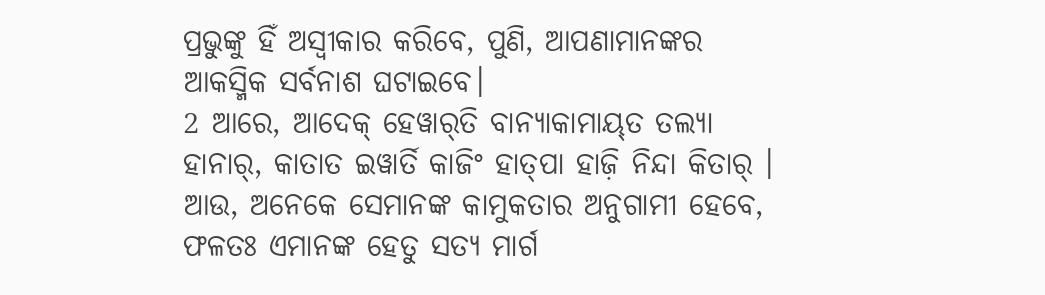ପ୍ରଭୁଙ୍କୁ ହିଁ ଅସ୍ୱୀକାର କରିବେ, ପୁଣି, ଆପଣାମାନଙ୍କର ଆକସ୍ମିକ ସର୍ବନାଶ ଘଟାଇବେ।
2 ଆରେ, ଆଦେକ୍‌ ହେୱାର୍‌ତି ବାନ୍ୟାକାମାୟ୍‍ତ ତଲ୍ୟା ହାନାର୍‌, କାତାତ ଇୱାର୍ତି କାଜିଂ ହାତ୍‌ପା ହାଜ଼ି ନିନ୍ଦା କିତାର୍‌ ।
ଆଉ, ଅନେକେ ସେମାନଙ୍କ କାମୁକତାର ଅନୁଗାମୀ ହେବେ, ଫଳତଃ ଏମାନଙ୍କ ହେତୁ ସତ୍ୟ ମାର୍ଗ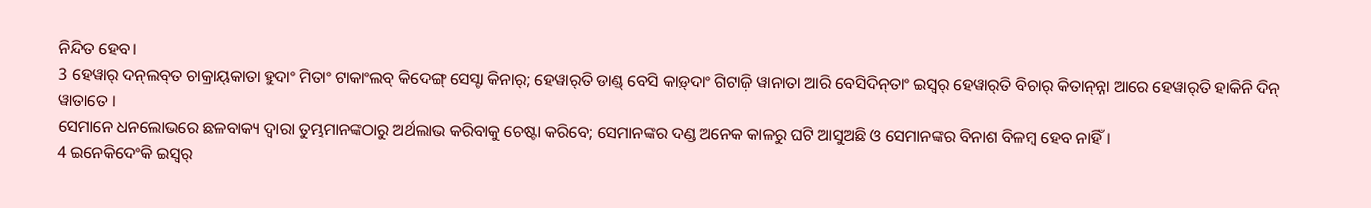ନିନ୍ଦିତ ହେବ।
3 ହେୱାର୍‌ ଦନ୍‍ଲବ୍‍ତ ଚାକ୍ରାୟ୍‍କାତା ହୁଦାଂ ମିତାଂ ଟାକାଂଲବ୍‍ କିଦେଙ୍ଗ୍‌ ସେସ୍ଟା କିନାର୍‌; ହେୱାର୍‌ତି ଡାଣ୍ଡ୍‌ ବେସି କାଡ଼୍‌ଦାଂ ଗିଟାଜ଼ି ୱାନାତା ଆରି ବେସିଦିନ୍‌ତାଂ ଇସ୍ୱର୍‌ ହେୱାର୍‌ତି ବିଚାର୍‌ କିତାନ୍‌ନ୍ନା ଆରେ ହେୱାର୍‌ତି ହାକିନି ଦିନ୍‌ ୱାତାତେ ।
ସେମାନେ ଧନଲୋଭରେ ଛଳବାକ୍ୟ ଦ୍ୱାରା ତୁମ୍ଭମାନଙ୍କଠାରୁ ଅର୍ଥଲାଭ କରିବାକୁ ଚେଷ୍ଟା କରିବେ; ସେମାନଙ୍କର ଦଣ୍ଡ ଅନେକ କାଳରୁ ଘଟି ଆସୁଅଛି ଓ ସେମାନଙ୍କର ବିନାଶ ବିଳମ୍ବ ହେବ ନାହିଁ।
4 ଇନେକିଦେଂକି ଇସ୍ୱର୍‌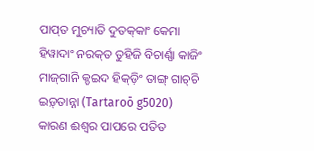ପାପ୍‌ତ ମୁଚ୍ୟାତି ଦୁତକ୍‌କାଂ କେମା ହିୱାଦାଂ ନରକ୍‌ତ ତୁହିଜି ବିଚାର୍ଣ୍ଣା କାଜିଂ ମାଜ୍‌ଗାନି କ୍ଡଇଦ ହିକ୍‌ଡ଼ିଂ ତାଙ୍ଗ୍‌ ଗାଚ୍‌ଚି ଇଡ଼୍‍ତାନ୍ନା (Tartaroō g5020)
କାରଣ ଈଶ୍ବର ପାପରେ ପତିତ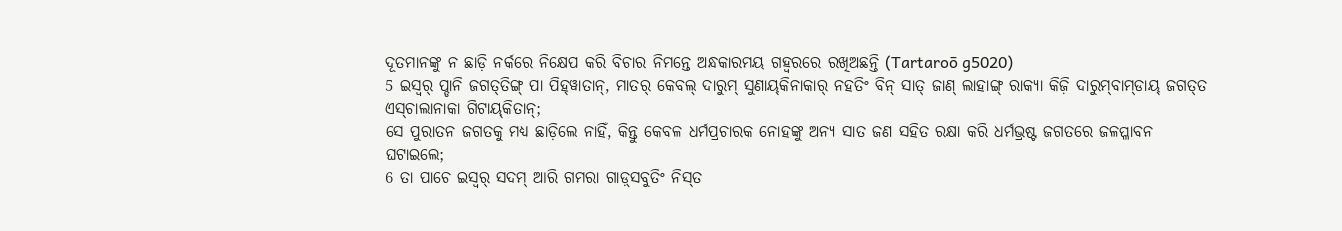ଦୂତମାନଙ୍କୁ ନ ଛାଡ଼ି ନର୍କରେ ନିକ୍ଷେପ କରି ବିଚାର ନିମନ୍ତେ ଅନ୍ଧକାରମୟ ଗହ୍ୱରରେ ରଖିଅଛନ୍ତି (Tartaroō g5020)
5 ଇସ୍ୱର୍‌ ପ୍ଡାନି ଜଗତ୍‌ତିଙ୍ଗ୍‌ ପା ପିହ୍‍ୱାତାନ୍, ମାତର୍‌ କେବଲ୍‌ ଦାରୁମ୍‍ ସୁଣାୟ୍‍କିନାକାର୍ ନହତିଂ ବିନ୍‌ ସାତ୍‌ ଜାଣ୍‌ ଲାହାଙ୍ଗ୍‌ ରାକ୍ୟା କିଜ଼ି ଦାରୁମ୍‍ବାମ୍‍ଡାୟ୍‍ ଜଗତ୍‌ତ ଏସ୍‍ଚାଲାନାକା ଗିଟାୟ୍‍କିତାନ୍;
ସେ ପୁରାତନ ଜଗତକୁ ମଧ୍ୟ ଛାଡ଼ିଲେ ନାହିଁ, କିନ୍ତୁ କେବଳ ଧର୍ମପ୍ରଚାରକ ନୋହଙ୍କୁ ଅନ୍ୟ ସାତ ଜଣ ସହିତ ରକ୍ଷା କରି ଧର୍ମଭ୍ରଷ୍ଟ ଜଗତରେ ଜଳପ୍ଳାବନ ଘଟାଇଲେ;
6 ତା ପାଚେ ଇସ୍ୱର୍‌ ସଦମ୍‌ ଆରି ଗମରା ଗାଡ଼୍‍ସବୁତିଂ ନିସ୍‍ତ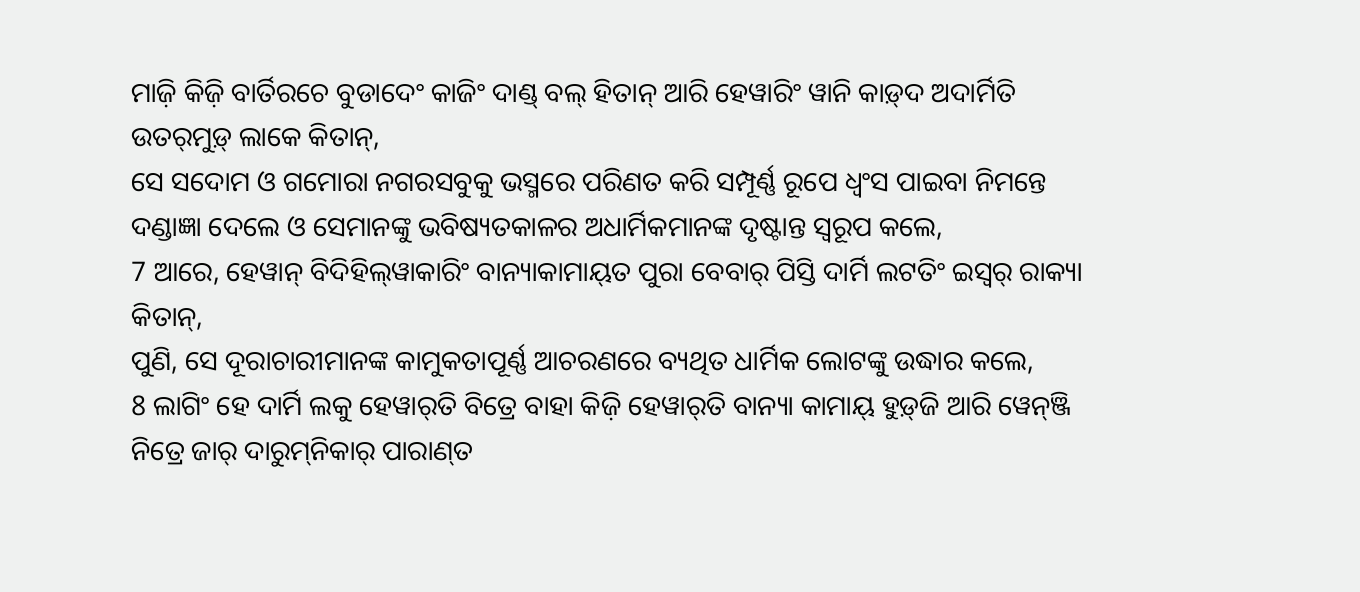ମାଜ଼ି କିଜ଼ି ବାର୍ତିରଚେ ବୁଡାଦେଂ କାଜିଂ ଦାଣ୍ଡ୍‌ ବଲ୍‌ ହିତାନ୍ ଆରି ହେୱାରିଂ ୱାନି କାଡ଼୍‍ଦ ଅଦାର୍ମିତି ଉତର୍‍ମୁଡ଼୍‍ ଲାକେ କିତାନ୍,
ସେ ସଦୋମ ଓ ଗମୋରା ନଗରସବୁକୁ ଭସ୍ମରେ ପରିଣତ କରି ସମ୍ପୂର୍ଣ୍ଣ ରୂପେ ଧ୍ୱଂସ ପାଇବା ନିମନ୍ତେ ଦଣ୍ଡାଜ୍ଞା ଦେଲେ ଓ ସେମାନଙ୍କୁ ଭବିଷ୍ୟତକାଳର ଅଧାର୍ମିକମାନଙ୍କ ଦୃଷ୍ଟାନ୍ତ ସ୍ୱରୂପ କଲେ,
7 ଆରେ, ହେୱାନ୍ ବିଦିହିଲ୍‌ୱାକାରିଂ ବାନ୍ୟାକାମାୟ୍‍ତ ପୁରା ବେବାର୍‌ ପିସ୍ତି ଦାର୍ମି ଲଟତିଂ ଇସ୍ୱର୍‌ ରାକ୍ୟା କିତାନ୍,
ପୁଣି, ସେ ଦୂରାଚାରୀମାନଙ୍କ କାମୁକତାପୂର୍ଣ୍ଣ ଆଚରଣରେ ବ୍ୟଥିତ ଧାର୍ମିକ ଲୋଟଙ୍କୁ ଉଦ୍ଧାର କଲେ,
8 ଲାଗିଂ ହେ ଦାର୍ମି ଲକୁ ହେୱାର୍‌ତି ବିତ୍ରେ ବାହା କିଜ଼ି ହେୱାର୍‌ତି ବାନ୍ୟା କାମାୟ୍‌ ହୁଡ଼୍‌ଜି ଆରି ୱେନ୍‍ଞ୍ଜି ନିତ୍ରେ ଜାର୍ ଦାରୁମ୍‍ନିକାର୍‍ ପାରାଣ୍‍ତ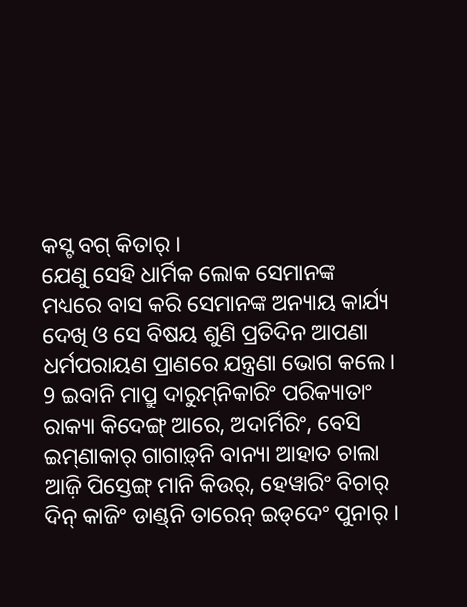କସ୍ଟ ବଗ୍‌ କିତାର୍‌ ।
ଯେଣୁ ସେହି ଧାର୍ମିକ ଲୋକ ସେମାନଙ୍କ ମଧ୍ୟରେ ବାସ କରି ସେମାନଙ୍କ ଅନ୍ୟାୟ କାର୍ଯ୍ୟ ଦେଖି ଓ ସେ ବିଷୟ ଶୁଣି ପ୍ରତିଦିନ ଆପଣା ଧର୍ମପରାୟଣ ପ୍ରାଣରେ ଯନ୍ତ୍ରଣା ଭୋଗ କଲେ।
9 ଇବାନି ମାପ୍ରୁ ଦାରୁମ୍‍ନିକାରିଂ ପରିକ୍ୟାତାଂ ରାକ୍ୟା କିଦେଙ୍ଗ୍‌ ଆରେ, ଅଦାର୍ମିରିଂ, ବେସି ଇମ୍‌ଣାକାର୍‌ ଗାଗାଡ଼୍‌ନି ବାନ୍ୟା ଆହାତ ଚାଲା ଆଜ଼ି ପିସ୍ତେଙ୍ଗ୍‌ ମାନି କିଉର୍‌, ହେୱାରିଂ ବିଚାର୍‌ ଦିନ୍‌ କାଜିଂ ଡାଣ୍ଡ୍‌ନି ତାରେନ୍‌ ଇଡ୍‌ଦେଂ ପୁନାର୍‌ ।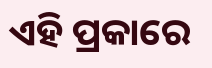ଏହି ପ୍ରକାରେ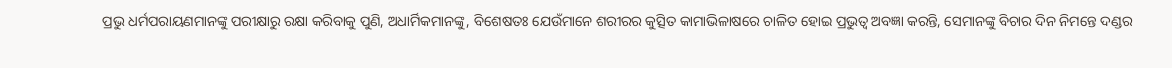ପ୍ରଭୁ ଧର୍ମପରାୟଣମାନଙ୍କୁ ପରୀକ୍ଷାରୁ ରକ୍ଷା କରିବାକୁ ପୁଣି, ଅଧାର୍ମିକମାନଙ୍କୁ, ବିଶେଷତଃ ଯେଉଁମାନେ ଶରୀରର କୁତ୍ସିତ କାମାଭିଳାଷରେ ଚାଳିତ ହୋଇ ପ୍ରଭୁତ୍ୱ ଅବଜ୍ଞା କରନ୍ତି, ସେମାନଙ୍କୁ ବିଚାର ଦିନ ନିମନ୍ତେ ଦଣ୍ଡର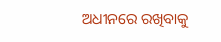ଅଧୀନରେ ରଖିବାକୁ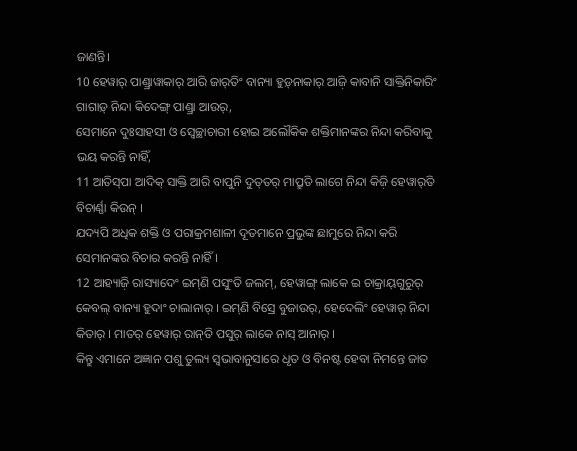ଜାଣନ୍ତି।
10 ହେୱାର୍‌ ପାଣ୍ଡ୍ରାୱାକାର୍‌ ଆରି ଜାର୍‌ତିଂ ବାନ୍ୟା ହୁଡ଼୍‌ନାକାର୍‌ ଆଜ଼ି କାବାନି ସାକ୍ତିନିକାରିଂ ଗାଗାଡ଼୍‌ ନିନ୍ଦା କିଦେଙ୍ଗ୍‌ ପାଣ୍ଡ୍ରା ଆଉର୍‌,
ସେମାନେ ଦୁଃସାହସୀ ଓ ସ୍ୱେଚ୍ଛାଚାରୀ ହୋଇ ଅଲୌକିକ ଶକ୍ତିମାନଙ୍କର ନିନ୍ଦା କରିବାକୁ ଭୟ କରନ୍ତି ନାହିଁ,
11 ଆତିସ୍‌ପା ଆଦିକ୍‌ ସାକ୍ତି ଆରି ବାପୁନି ଦୁତ୍‌ତର୍‌ ମାପ୍ରୁତି ଲାଗେ ନିନ୍ଦା କିଜ଼ି ହେୱାର୍‌ତି ବିଚାର୍ଣ୍ଣା କିଉନ୍‌ ।
ଯଦ୍ୟପି ଅଧିକ ଶକ୍ତି ଓ ପରାକ୍ରମଶାଳୀ ଦୂତମାନେ ପ୍ରଭୁଙ୍କ ଛାମୁରେ ନିନ୍ଦା କରି ସେମାନଙ୍କର ବିଚାର କରନ୍ତି ନାହିଁ।
12 ଆହ୍ୟାଜ଼ି ରାସ୍ୟାଦେଂ ଇମ୍‌ଣି ପସୁଂତି ଜଲମ୍‌, ହେୱାଙ୍ଗ୍‌ ଲାକେ ଇ ଚାକ୍ରାୟ୍‌ଗୁରୁର୍‌ କେବଲ୍‌ ବାନ୍ୟା ହୁଦାଂ ଚାଲାନାର୍‌ । ଇମ୍‌ଣି ବିସ୍ରେ ବୁଜାଉର୍‌, ହେଦେଲିଂ ହେୱାର୍‌ ନିନ୍ଦା କିତାର୍‌ । ମାତର୍‌ ହେୱାର୍‌ ରାନ୍‌ତି ପସୁର୍‌ ଲାକେ ନାସ୍‌ ଆନାର୍‌ ।
କିନ୍ତୁ ଏମାନେ ଅଜ୍ଞାନ ପଶୁ ତୁଲ୍ୟ ସ୍ୱଭାବାନୁସାରେ ଧୃତ ଓ ବିନଷ୍ଟ ହେବା ନିମନ୍ତେ ଜାତ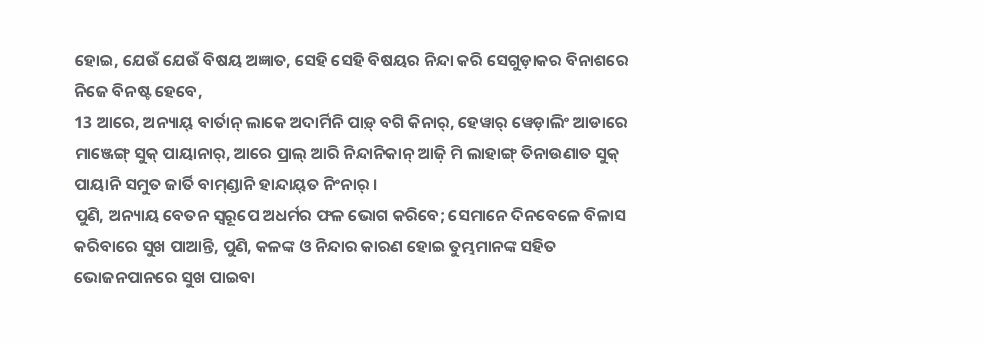ହୋଇ, ଯେଉଁ ଯେଉଁ ବିଷୟ ଅଜ୍ଞାତ, ସେହି ସେହି ବିଷୟର ନିନ୍ଦା କରି ସେଗୁଡ଼ାକର ବିନାଶରେ ନିଜେ ବିନଷ୍ଟ ହେବେ,
13 ଆରେ, ଅନ୍ୟାୟ୍‌ ବାର୍ତାନ୍ ଲାକେ ଅଦାର୍ମିନି ପାଡ଼୍‌ ବଗି କିନାର୍‌, ହେୱାର୍‌ ୱେଡ଼ାଲିଂ ଆଡାରେ ମାଞ୍ଜେଙ୍ଗ୍‌ ସୁକ୍‌ ପାୟାନାର୍, ଆରେ ପ୍ରାଲ୍‌ ଆରି ନିନ୍ଦାନିକାନ୍‌ ଆଜ଼ି ମି ଲାହାଙ୍ଗ୍‌ ତିନାଉଣାତ ସୁକ୍‌ ପାୟାନି ସମୁତ ଜାର୍ତି ବାମ୍‌ଣ୍ଡାନି ହାନ୍ଦାୟ୍‍ତ ନିଂନାର୍ ।
ପୁଣି, ଅନ୍ୟାୟ ବେତନ ସ୍ୱରୂପେ ଅଧର୍ମର ଫଳ ଭୋଗ କରିବେ; ସେମାନେ ଦିନବେଳେ ବିଳାସ କରିବାରେ ସୁଖ ପାଆନ୍ତି, ପୁଣି, କଳଙ୍କ ଓ ନିନ୍ଦାର କାରଣ ହୋଇ ତୁମ୍ଭମାନଙ୍କ ସହିତ ଭୋଜନପାନରେ ସୁଖ ପାଇବା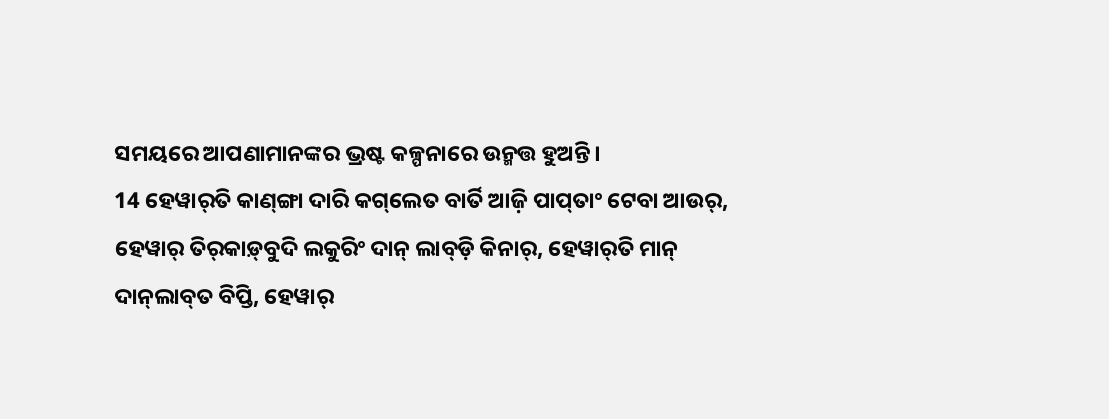ସମୟରେ ଆପଣାମାନଙ୍କର ଭ୍ରଷ୍ଟ କଳ୍ପନାରେ ଉନ୍ମତ୍ତ ହୁଅନ୍ତି।
14 ହେୱାର୍‌ତି କାଣ୍‌ଙ୍ଗା ଦାରି କଗ୍‌ଲେତ ବାର୍ତି ଆଜ଼ି ପାପ୍‌ତାଂ ଟେବା ଆଉର୍‌, ହେୱାର୍‌ ତିର୍‍କାଡ଼୍‍ବୁଦି ଲକୁରିଂ ଦାନ୍‌ ଲାବ୍‍ଡ଼ି କିନାର୍‌, ହେୱାର୍‌ତି ମାନ୍‌ ଦାନ୍‍ଲାବ୍‍ତ ବିପ୍ତି, ହେୱାର୍‌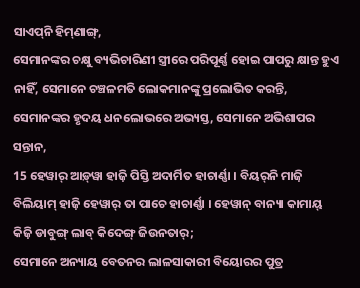ସାଏପ୍‍ନି ହିମ୍‍ଣାଙ୍ଗ୍,
ସେମାନଙ୍କର ଚକ୍ଷୁ ବ୍ୟଭିଚାରିଣୀ ସ୍ତ୍ରୀରେ ପରିପୂର୍ଣ୍ଣ ହୋଇ ପାପରୁ କ୍ଷାନ୍ତ ହୁଏ ନାହିଁ, ସେମାନେ ଚଞ୍ଚଳମତି ଲୋକମାନଙ୍କୁ ପ୍ରଲୋଭିତ କରନ୍ତି, ସେମାନଙ୍କର ହୃଦୟ ଧନଲୋଭରେ ଅଭ୍ୟସ୍ତ, ସେମାନେ ଅଭିଶାପର ସନ୍ତାନ,
15 ହେୱାର୍‌ ଆଡ଼୍‌ୱା ହାଜ଼ି ପିସ୍ତି ଅଦାର୍ମିତ ହାଚାର୍ଣ୍ଣା । ବିୟର୍‌ନି ମାଜ଼ି ବିଲିୟାମ୍‌ ହାଜ଼ି ହେୱାର୍‌ ତା ପାଚେ ହାଚାର୍ଣ୍ଣା । ହେୱାନ୍‌ ବାନ୍ୟା କାମାୟ୍‌ କିଜ଼ି ଡାବୁଙ୍ଗ୍‌ ଲାବ୍‌ କିଦେଙ୍ଗ୍‌ ଜିଉନତାର୍‌;
ସେମାନେ ଅନ୍ୟାୟ ବେତନର ଲାଳସାକାରୀ ବିୟୋରର ପୁତ୍ର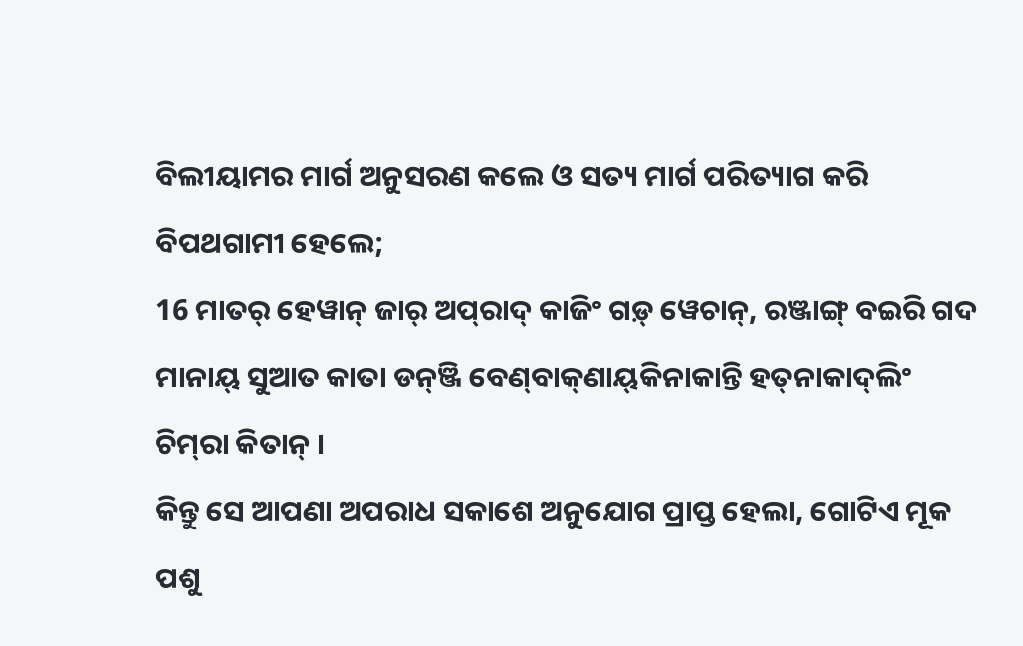ବିଲୀୟାମର ମାର୍ଗ ଅନୁସରଣ କଲେ ଓ ସତ୍ୟ ମାର୍ଗ ପରିତ୍ୟାଗ କରି ବିପଥଗାମୀ ହେଲେ;
16 ମାତର୍‌ ହେୱାନ୍ ଜାର୍ ଅପ୍‌ରାଦ୍‌ କାଜିଂ ଗଡ଼୍‌ ୱେଚାନ୍, ରଞ୍ଜାଙ୍ଗ୍ ବଇରି ଗଦ ମାନାୟ୍‌ ସୁଆତ କାତା ଡନ୍‌ଞ୍ଜି ବେଣ୍‌ବାକ୍‌ଣାୟ୍‌କିନାକାନ୍ତି ହତ୍‌ନାକାଦ୍‌ଲିଂ ଚିମ୍‌ରା କିତାନ୍‌ ।
କିନ୍ତୁ ସେ ଆପଣା ଅପରାଧ ସକାଶେ ଅନୁଯୋଗ ପ୍ରାପ୍ତ ହେଲା, ଗୋଟିଏ ମୂକ ପଶୁ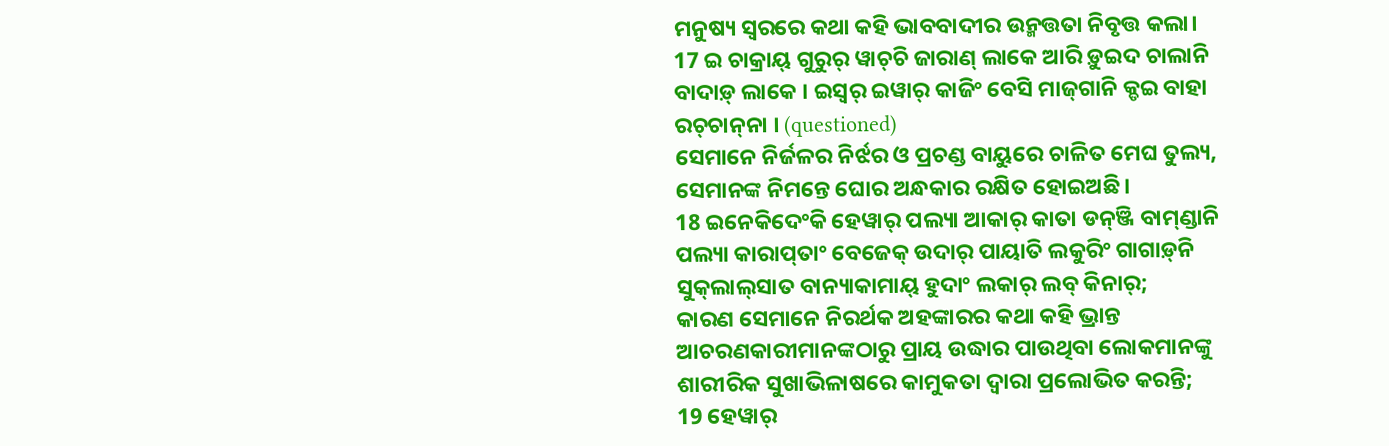ମନୁଷ୍ୟ ସ୍ୱରରେ କଥା କହି ଭାବବାଦୀର ଉନ୍ମତ୍ତତା ନିବୃତ୍ତ କଲା।
17 ଇ ଚାକ୍ରାୟ୍‌ ଗୁରୁର୍‌ ୱାଚ୍‌ଚି ଜାରାଣ୍‌ ଲାକେ ଆରି ଡ଼ୁଇଦ ଚାଲାନି ବାଦାଡ଼୍‌ ଲାକେ । ଇସ୍ୱର୍‌ ଇୱାର୍‌ କାଜିଂ ବେସି ମାଜ୍‌ଗାନି କ୍ଡଇ ବାହା ରଚ୍‌ଚାନ୍‌ନା । (questioned)
ସେମାନେ ନିର୍ଜଳର ନିର୍ଝର ଓ ପ୍ରଚଣ୍ଡ ବାୟୁରେ ଚାଳିତ ମେଘ ତୁଲ୍ୟ, ସେମାନଙ୍କ ନିମନ୍ତେ ଘୋର ଅନ୍ଧକାର ରକ୍ଷିତ ହୋଇଅଛି।
18 ଇନେକିଦେଂକି ହେୱାର୍‌ ପଲ୍ୟା ଆକାର୍‌ କାତା ଡନ୍‌ଞ୍ଜି ବାମ୍‍ଣ୍ଡାନି ପଲ୍ୟା କାରାପ୍‌ତାଂ ବେଜେକ୍‌ ଉଦାର୍‍ ପାୟାତି ଲକୁରିଂ ଗାଗାଡ଼୍‌ନି ସୁକ୍‍ଲାଲ୍‍ସାତ ବାନ୍ୟାକାମାୟ୍‍ ହୁଦାଂ ଲକାର୍‍ ଲବ୍‍ କିନାର୍‌;
କାରଣ ସେମାନେ ନିରର୍ଥକ ଅହଙ୍କାରର କଥା କହି ଭ୍ରାନ୍ତ ଆଚରଣକାରୀମାନଙ୍କଠାରୁ ପ୍ରାୟ ଉଦ୍ଧାର ପାଉଥିବା ଲୋକମାନଙ୍କୁ ଶାରୀରିକ ସୁଖାଭିଳାଷରେ କାମୁକତା ଦ୍ୱାରା ପ୍ରଲୋଭିତ କରନ୍ତି;
19 ହେୱାର୍‌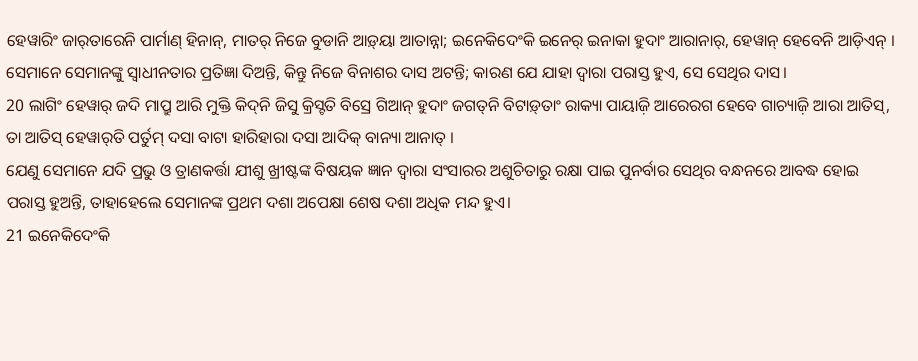ହେୱାରିଂ ଜାର୍‌ତାରେନି ପାର୍ମାଣ୍‌ ହିନାନ୍‌, ମାତର୍‌ ନିଜେ ବୁଡାନି ଆଡ଼୍‌ୟା ଆତାନ୍ନା; ଇନେକିଦେଂକି ଇନେର୍‌ ଇନାକା ହୁଦାଂ ଆରାନାର୍, ହେୱାନ୍ ହେବେନି ଆଡ଼ିଏନ୍‌ ।
ସେମାନେ ସେମାନଙ୍କୁ ସ୍ୱାଧୀନତାର ପ୍ରତିଜ୍ଞା ଦିଅନ୍ତି, କିନ୍ତୁ ନିଜେ ବିନାଶର ଦାସ ଅଟନ୍ତି; କାରଣ ଯେ ଯାହା ଦ୍ୱାରା ପରାସ୍ତ ହୁଏ, ସେ ସେଥିର ଦାସ।
20 ଲାଗିଂ ହେୱାର୍‌ ଜଦି ମାପ୍ରୁ ଆରି ମୁକ୍ତି କିଦ୍‌ନି ଜିସୁ କ୍ରିସ୍ଟତି ବିସ୍ରେ ଗିଆନ୍ ହୁଦାଂ ଜଗତ୍‌ନି ବିଟାଡ଼୍‌ତାଂ ରାକ୍ୟା ପାୟାଜ଼ି ଆରେରଗ ହେବେ ଗାଚ୍ୟାଜ଼ି ଆରା ଆତିସ୍‌, ତା ଆତିସ୍‌ ହେୱାର୍‌ତି ପର୍ତୁମ୍‌ ଦସା ବାଟା ହାରିହାରା ଦସା ଆଦିକ୍‌ ବାନ୍ୟା ଆନାତ୍‌ ।
ଯେଣୁ ସେମାନେ ଯଦି ପ୍ରଭୁ ଓ ତ୍ରାଣକର୍ତ୍ତା ଯୀଶୁ ଖ୍ରୀଷ୍ଟଙ୍କ ବିଷୟକ ଜ୍ଞାନ ଦ୍ୱାରା ସଂସାରର ଅଶୁଚିତାରୁ ରକ୍ଷା ପାଇ ପୁନର୍ବାର ସେଥିର ବନ୍ଧନରେ ଆବଦ୍ଧ ହୋଇ ପରାସ୍ତ ହୁଅନ୍ତି, ତାହାହେଲେ ସେମାନଙ୍କ ପ୍ରଥମ ଦଶା ଅପେକ୍ଷା ଶେଷ ଦଶା ଅଧିକ ମନ୍ଦ ହୁଏ।
21 ଇନେକିଦେଂକି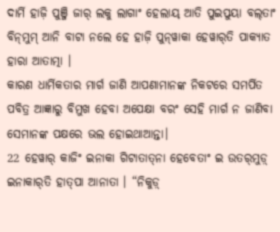ଦାର୍ମି ହାଜ଼ି ପୁଞ୍ଜି ଜାର୍‌ ଲକୁ ଲାଗାଂ ହେଲାୟ୍‌ ଆତି ପୁଇପୁୟା ବଲ୍‌ତାଂ ବିନ୍‍ମୁମ୍‍ ଆନି ବାଟା ନଲେ ହେ ହାଜ଼ି ପୁନ୍‍ୱାକା ହେୱାର୍‌ତି ପାକ୍ୟାତ ହାରା ଆତାତ୍ମା ।
କାରଣ ଧାର୍ମିକତାର ମାର୍ଗ ଜାଣି ଆପଣାମାନଙ୍କ ନିକଟରେ ସମର୍ପିତ ପବିତ୍ର ଆଜ୍ଞାରୁ ବିମୁଖ ହେବା ଅପେକ୍ଷା ବରଂ ସେହି ମାର୍ଗ ନ ଜାଣିବା ସେମାନଙ୍କ ପକ୍ଷରେ ଭଲ ହୋଇଥାଆନ୍ତା।
22 ହେୱାର୍‌ କାଜିଂ ଇନାକା ଗିଟାତାତ୍‌ନା ହେବେତାଂ ଇ ଉତର୍‌ମୁଡ଼୍‌ ଇନାକାର୍‌ତି ହାତ୍‌ପା ଆନାତା । “ନିକୁଡ଼୍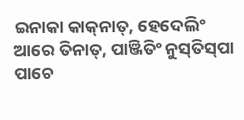ଇନାକା କାକ୍‌ନାତ୍‌, ହେଦେଲିଂ ଆରେ ତିନାତ୍‌, ପାଞ୍ଜିତିଂ ନୁସ୍‌ତିସ୍‌ପା ପାଚେ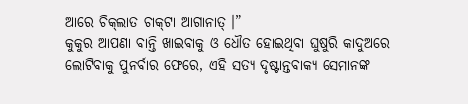ଆରେ ଚିକ୍‌ଲାତ ଚାକ୍‌ଟା ଆଗାନାତ୍‌ ।”
କୁକୁର ଆପଣା ବାନ୍ତି ଖାଇବାକୁ ଓ ଧୌତ ହୋଇଥିବା ଘୁଷୁରି କାଦୁଅରେ ଲୋଟିବାକୁ ପୁନର୍ବାର ଫେରେ, ଏହି ସତ୍ୟ ଦୃଷ୍ଟାନ୍ତବାକ୍ୟ ସେମାନଙ୍କ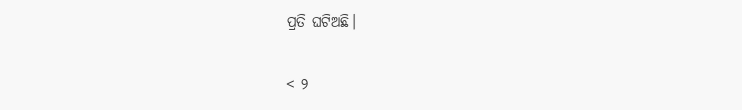ପ୍ରତି ଘଟିଅଛି।

< ୨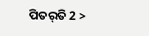ପିତର୍‌ତି 2 >